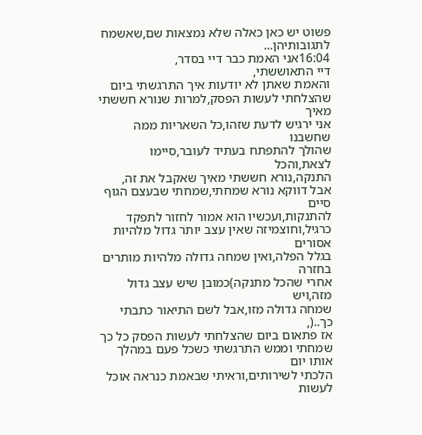פשוט יש כאן כאלה שלא נמצאות שם,שאשמח לתגובותיהן...
16:04אני האמת כבר דיי בסדר,
דיי התאוששתי,
והאמת שאתן לא יודעות איך התרגשתי ביום
שהצלחתי לעשות הפסק,למרות שנורא חששתי מאיך
אני ירגיש לדעת שזהו,כל השאריות ממה שחשבנו
שהולך להתפתח בעתיד לעובר,סיימו לצאת,והכל
התנקה,נורא חששתי מאיך שאקבל את זה,
אבל דווקא נורא שמחתי,שמחתי שבעצם הגוף סיים
להתנקות,ועכשיו הוא אמור לחזור לתפקד
כרגיל,וחוצמיזה שאין עצב יותר גדול מלהיות אסורים
בגלל הפלה,ואין שמחה גדולה מלהיות מותרים בחזרה
אחרי שהכל מתנקה)כמובן שיש עצב גדול מזה,ויש
שמחה גדולה מזו,אבל לשם התיאור כתבתי כך..(,
אז פתאום ביום שהצלחתי לעשות הפסק כל כך
שמחתי וממש התרגשתי כשכל פעם במהלך אותו יום
הלכתי לשירותים,וראיתי שבאמת כנראה אוכל לעשות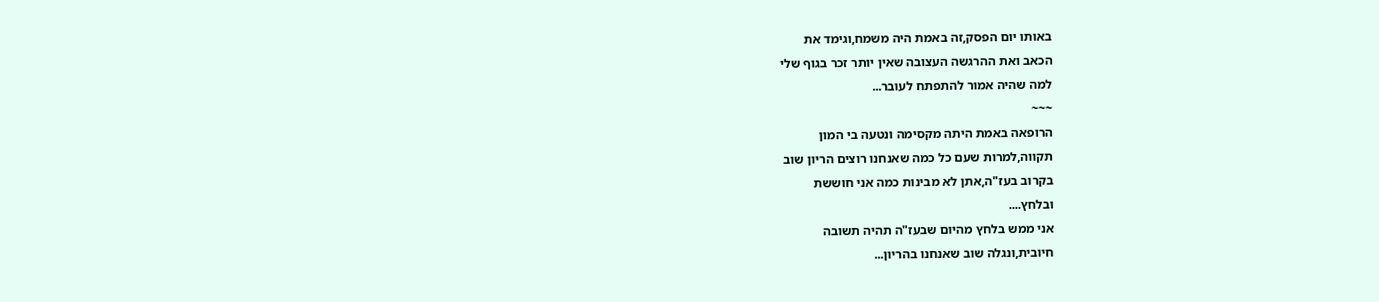באותו יום הפסק,זה באמת היה משמח,וגימד את
הכאב ואת ההרגשה העצובה שאין יותר זכר בגוף שלי
למה שהיה אמור להתפתח לעובר...
~~~
הרופאה באמת היתה מקסימה ונטעה בי המון
תקווה,למרות שעם כל כמה שאנחנו רוצים הריון שוב
בקרוב בעז"ה,אתן לא מבינות כמה אני חוששת
ובלחץ....
אני ממש בלחץ מהיום שבעז"ה תהיה תשובה
חיובית,ונגלה שוב שאנחנו בהריון...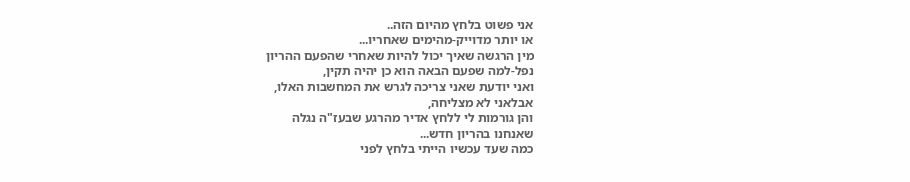אני פשוט בלחץ מהיום הזה..
או יותר מדוייק-מהימים שאחריו...
מין הרגשה שאיך יכול להיות שאחרי שהפעם ההריון
נפל-למה שפעם הבאה הוא כן יהיה תקין,
ואני יודעת שאני צריכה לגרש את המחשבות האלו,
אבלאני לא מצליחה,
והן גורמות לי ללחץ אדיר מהרגע שבעז"ה נגלה
שאנחנו בהריון חדש...
כמה שעד עכשיו הייתי בלחץ לפני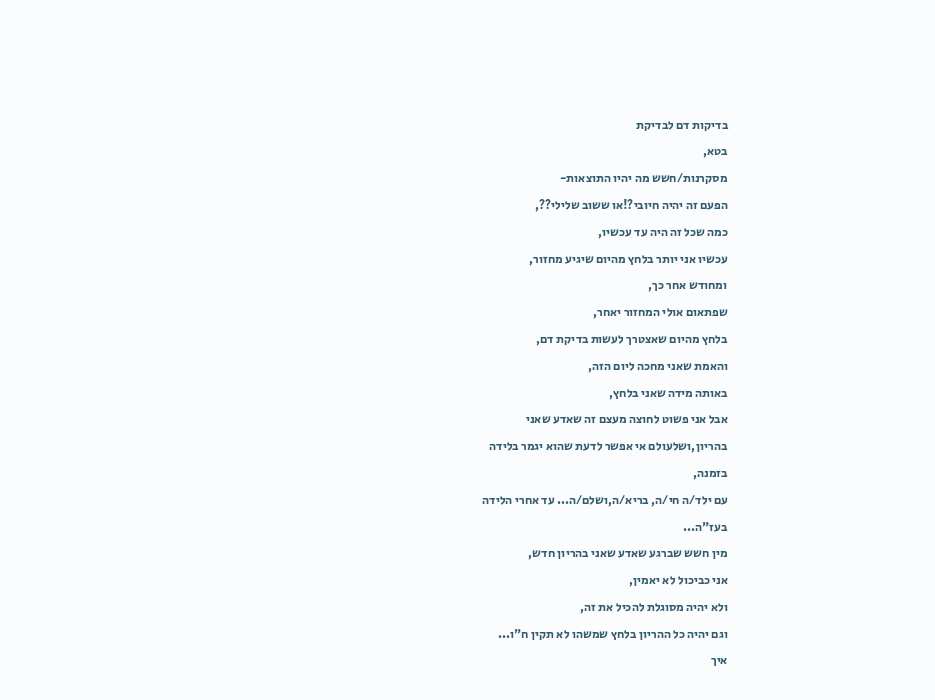בדיקות דם לבדיקת
בטא,
מסקרנות/חשש מה יהיו התוצאות-
הפעם זה יהיה חיובי?!או ששוב שלילי??,
כמה שכל זה היה עד עכשיו,
עכשיו אני יותר בלחץ מהיום שיגיע מחזור,
ומחודש אחר כך,
שפתאום אולי המחזור יאחר,
בלחץ מהיום שאצטרך לעשות בדיקת דם,
והאמת שאני מחכה ליום הזה,
באותה מידה שאני בלחץ,
אבל אני פשוט לחוצה מעצם זה שאדע שאני
בהריון,ושלעולם אי אפשר לדעת שהוא יגמר בלידה
בזמנה,
עם ילד/ה חי/ה, בריא/ה,ושלם/ה... עד אחרי הלידה
בעז"ה...
מין חשש שברגע שאדע שאני בהריון חדש,
אני כביכול לא יאמין,
ולא יהיה מסוגלת להכיל את זה,
וגם יהיה כל ההריון בלחץ שמשהו לא תקין ח"ו...
איך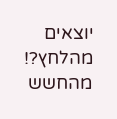יוצאים מהלחץ?!
מהחשש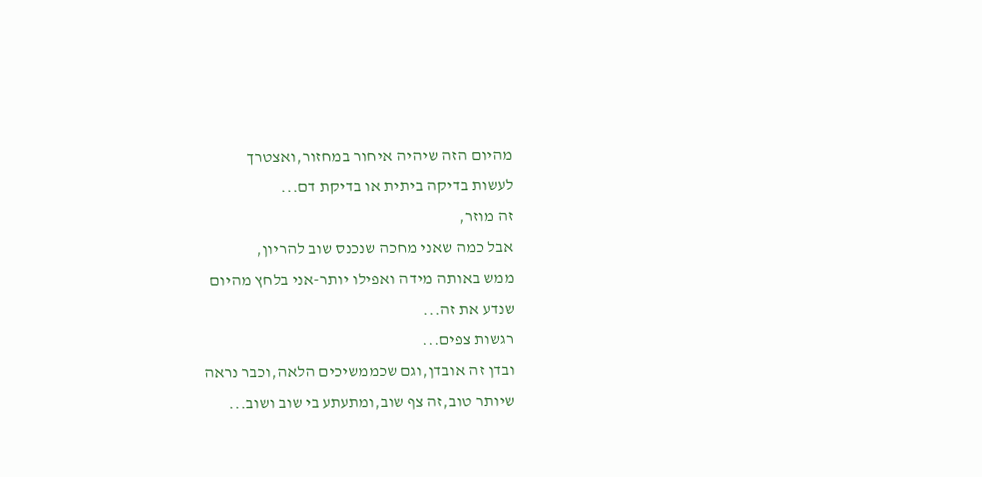מהיום הזה שיהיה איחור במחזור,ואצטרך
לעשות בדיקה ביתית או בדיקת דם...
זה מוזר,
אבל כמה שאני מחכה שנכנס שוב להריון,
ממש באותה מידה ואפילו יותר-אני בלחץ מהיום
שנדע את זה...
רגשות צפים...
ובדן זה אובדן,וגם שכממשיכים הלאה,וכבר נראה
שיותר טוב,זה צף שוב,ומתעתע בי שוב ושוב...